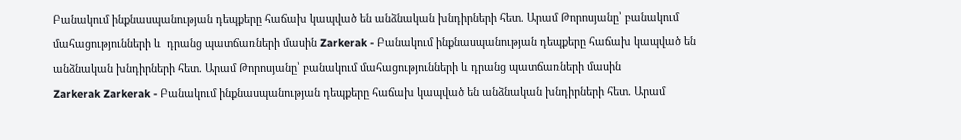Բանակում ինքնասպանության դեպքերը հաճախ կապված են անձնական խնդիրների հետ. Արամ Թորոսյանը՝ բանակում մահացությունների և  դրանց պատճառների մասին Zarkerak - Բանակում ինքնասպանության դեպքերը հաճախ կապված են անձնական խնդիրների հետ. Արամ Թորոսյանը՝ բանակում մահացությունների և դրանց պատճառների մասին
Zarkerak Zarkerak - Բանակում ինքնասպանության դեպքերը հաճախ կապված են անձնական խնդիրների հետ. Արամ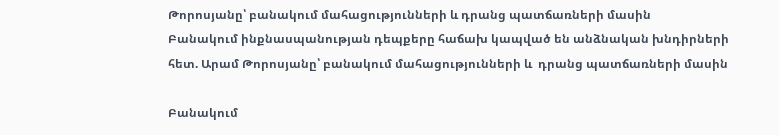Թորոսյանը՝ բանակում մահացությունների և դրանց պատճառների մասին
Բանակում ինքնասպանության դեպքերը հաճախ կապված են անձնական խնդիրների հետ. Արամ Թորոսյանը՝ բանակում մահացությունների և  դրանց պատճառների մասին

Բանակում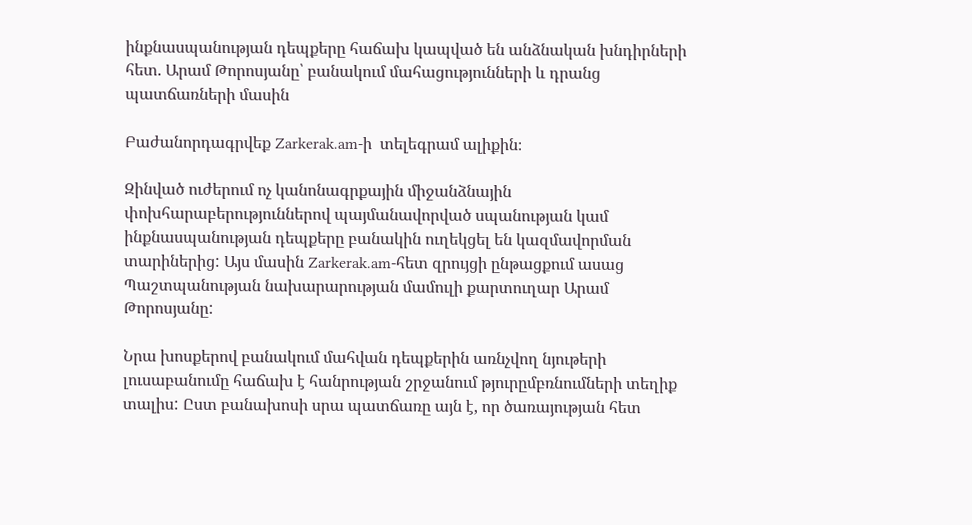ինքնասպանության դեպքերը հաճախ կապված են անձնական խնդիրների հետ. Արամ Թորոսյանը՝ բանակում մահացությունների և դրանց պատճառների մասին

Բաժանորդագրվեք Zarkerak.am-ի  տելեգրամ ալիքին։

Զինված ուժերում ոչ կանոնագրքային միջանձնային փոխհարաբերություններով պայմանավորված սպանության կամ ինքնասպանության դեպքերը բանակին ուղեկցել են կազմավորման տարիներից: Այս մասին Zarkerak.am-հետ զրույցի ընթացքում ասաց Պաշտպանության նախարարության մամուլի քարտուղար Արամ Թորոսյանը:

Նրա խոսքերով բանակում մահվան դեպքերին առնչվող նյութերի լուսաբանումը հաճախ է հանրության շրջանում թյուրըմբռնումների տեղիք տալիս: Ըստ բանախոսի սրա պատճառը այն է, որ ծառայության հետ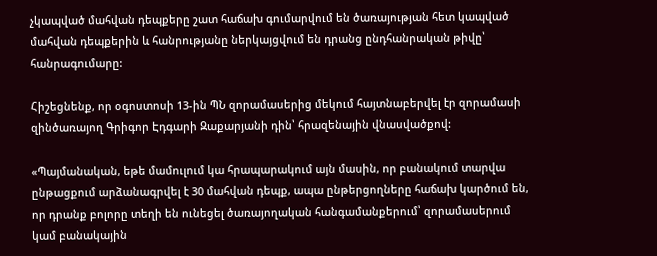չկապված մահվան դեպքերը շատ հաճախ գումարվում են ծառայության հետ կապված մահվան դեպքերին և հանրությանը ներկայցվում են դրանց ընդհանրական թիվը՝ հանրագումարը:

Հիշեցնենք, որ օգոստոսի 13-ին ՊՆ զորամասերից մեկում հայտնաբերվել էր զորամասի զինծառայող Գրիգոր Էդգարի Զաքարյանի դին՝ հրազենային վնասվածքով:

«Պայմանական, եթե մամուլում կա հրապարակում այն մասին, որ բանակում տարվա ընթացքում արձանագրվել է 30 մահվան դեպք, ապա ընթերցողները հաճախ կարծում են, որ դրանք բոլորը տեղի են ունեցել ծառայողական հանգամանքերում՝ զորամասերում կամ բանակային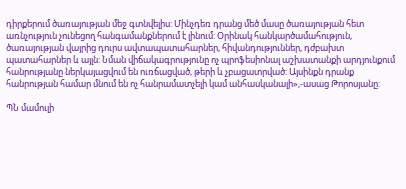դիրքերում ծառայության մեջ գտնվելիս: Մինչդեռ դրանց մեծ մասը ծառայության հետ առնչություն չունեցող հանգամանքներում է լինում: Օրինակ հանկարծամահություն, ծառայության վայրից դուրս ավտապատահարներ, հիվանդություններ, դժբախտ պատահարներ և այլն: Նման վիճակագրությունը ոչ պրոֆեսիոնալ աշխատանքի արդյունքում հանրությանը ներկայացվում են ուռճացված, թերի և չբացատրված: Այսինքն դրանք հանրության համար մնում են ոչ հանրամատչելի կամ անհասկանալի»,-ասաց Թորոսյանը:

ՊՆ մամուլի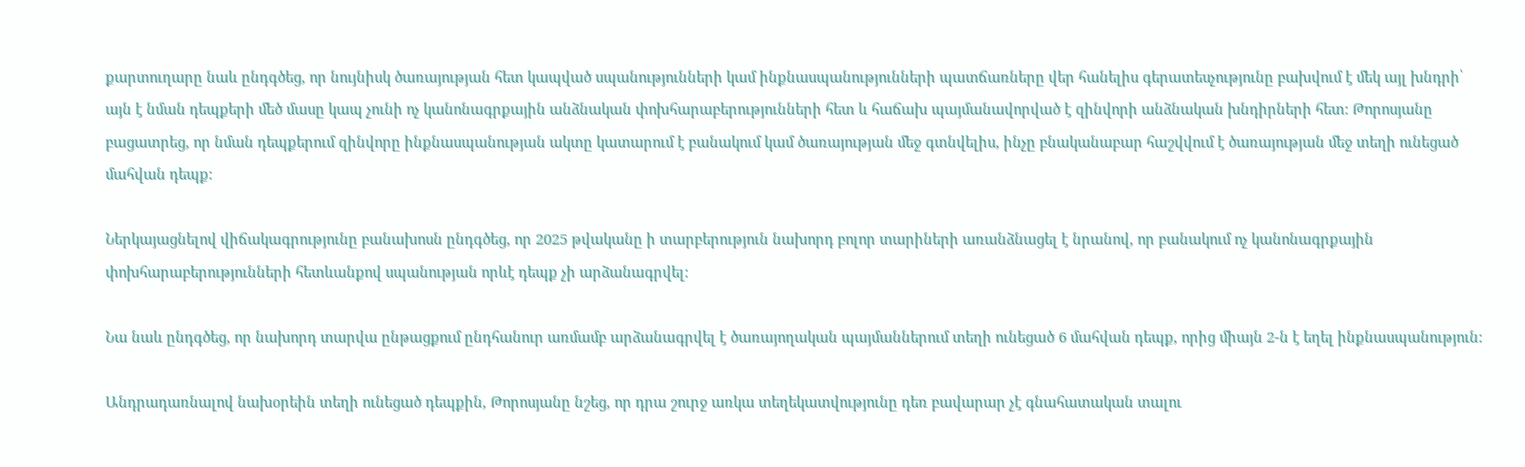քարտուղարը նաև ընդգծեց, որ նույնիսկ ծառայության հետ կապված սպանությունների կամ ինքնասպանությունների պատճառները վեր հանելիս գերատեսչությունը բախվում է մեկ այլ խնդրի՝ այն է նման դեպքերի մեծ մասը կապ չունի ոչ կանոնագրքային անձնական փոխհարաբերությունների հետ և հաճախ պայմանավորված է զինվորի անձնական խնդիրների հետ: Թորոսյանը բացատրեց, որ նման դեպքերում զինվորը ինքնասպանության ակտը կատարում է բանակում կամ ծառայության մեջ գտնվելիս, ինչը բնականաբար հաշվվում է ծառայության մեջ տեղի ունեցած մահվան դեպք:

Ներկայացնելով վիճակագրությունը բանախոսն ընդգծեց, որ 2025 թվականը ի տարբերություն նախորդ բոլոր տարիների առանձնացել է նրանով, որ բանակում ոչ կանոնագրքային փոխհարաբերությունների հետևանքով սպանության որևէ դեպք չի արձանագրվել:

Նա նաև ընդգծեց, որ նախորդ տարվա ընթացքում ընդհանուր առմամբ արձանագրվել է ծառայողական պայմաններում տեղի ունեցած 6 մահվան դեպք, որից միայն 2-ն է եղել ինքնասպանություն:

Անդրադառնալով նախօրեին տեղի ունեցած դեպքին, Թորոսյանը նշեց, որ դրա շուրջ առկա տեղեկատվությունը դեռ բավարար չէ գնահատական տալու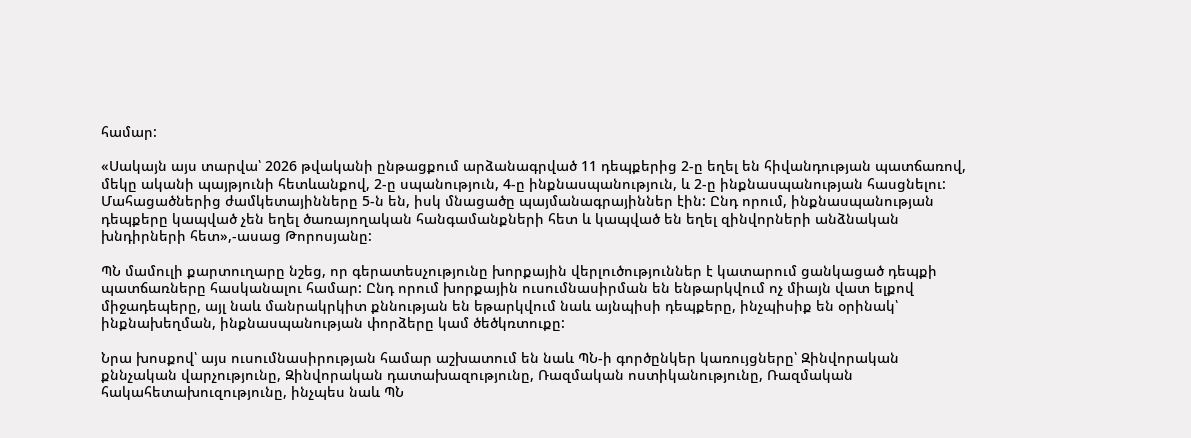համար:

«Սակայն այս տարվա՝ 2026 թվականի ընթացքում արձանագրված 11 դեպքերից 2-ը եղել են հիվանդության պատճառով, մեկը ականի պայթյունի հետևանքով, 2-ը սպանություն, 4-ը ինքնասպանություն, և 2-ը ինքնասպանության հասցնելու: Մահացածներից ժամկետայինները 5-ն են, իսկ մնացածը պայմանագրայիններ էին: Ընդ որում, ինքնասպանության դեպքերը կապված չեն եղել ծառայողական հանգամանքների հետ և կապված են եղել զինվորների անձնական խնդիրների հետ»,-ասաց Թորոսյանը:

ՊՆ մամուլի քարտուղարը նշեց, որ գերատեսչությունը խորքային վերլուծություններ է կատարում ցանկացած դեպքի պատճառները հասկանալու համար: Ընդ որում խորքային ուսումնասիրման են ենթարկվում ոչ միայն վատ ելքով միջադեպերը, այլ նաև մանրակրկիտ քննության են եթարկվում նաև այնպիսի դեպքերը, ինչպիսիք են օրինակ՝ ինքնախեղման, ինքնասպանության փորձերը կամ ծեծկռտուքը:

Նրա խոսքով՝ այս ուսումնասիրության համար աշխատում են նաև ՊՆ-ի գործընկեր կառույցները՝ Զինվորական քննչական վարչությունը, Զինվորական դատախազությունը, Ռազմական ոստիկանությունը, Ռազմական հակահետախուզությունը, ինչպես նաև ՊՆ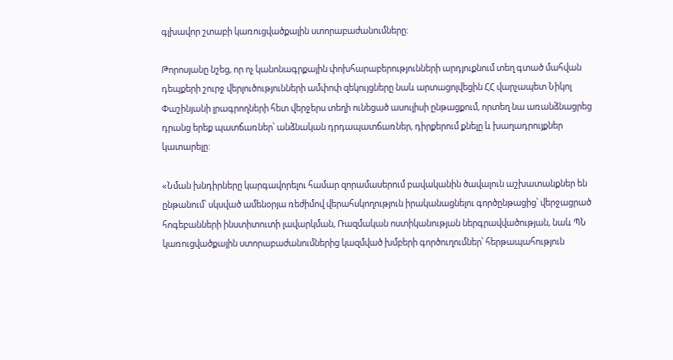գլխավոր շտաբի կառուցվածքային ստորաբաժանումները:

Թորոսյանը նշեց, որ ոչ կանոնագրքային փոխհարաբերությունների արդյուքնում տեղ գտած մահվան դեպքերի շուրջ վերլուծությունների ամփոփ զեկույցները նաև արտացոլվեցին ՀՀ վարչապետ Նիկոլ Փաշինյանի լրագրողների հետ վերջերս տեղի ունեցած ասուլիսի ընթացքում, որտեղ նա առանձնացրեց դրանց երեք պատճառներ՝ անձնական դրդապատճառներ, դիրքերում քնելը և խաղադրույքներ կատարելը:

«Նման խնդիրները կարգավորելու համար զորամասերում բավականին ծավալուն աշխատանքներ են ընթանում՝ սկսված ամենօրյա ռեժիմով վերահսկողություն իրականացնելու գործընթացից՝ վերջացրած հոգեբանների ինստիտուտի լավարկման, Ռազմական ոստիկանության ներգրավվածության, նաև ՊՆ կառուցվածքային ստորաբաժանումներից կազմված խմբերի գործուղումներ՝ հերթապահություն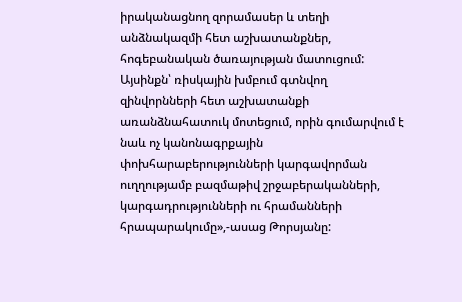իրականացնող զորամասեր և տեղի անձնակազմի հետ աշխատանքներ, հոգեբանական ծառայության մատուցում: Այսինքն՝ ռիսկային խմբում գտնվող զինվորնների հետ աշխատանքի առանձնահատուկ մոտեցում, որին գումարվում է նաև ոչ կանոնագրքային փոխհարաբերությունների կարգավորման ուղղությամբ բազմաթիվ շրջաբերականների, կարգադրությունների ու հրամանների հրապարակումը»,-ասաց Թորսյանը: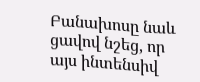Բանախոսը նաև ցավով նշեց, որ այս ինտենսիվ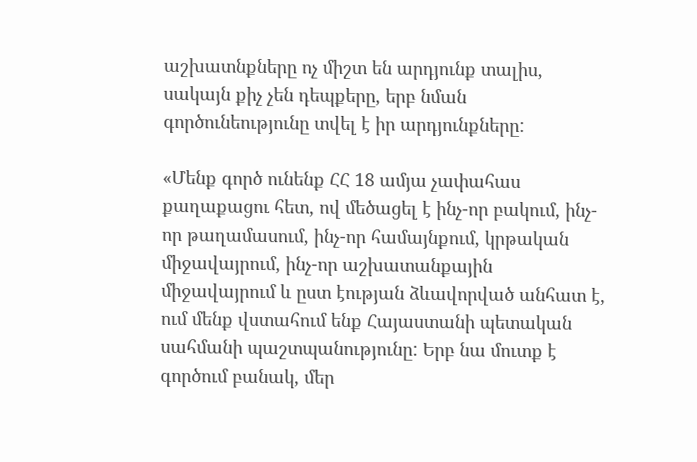աշխատնքները ոչ միշտ են արդյունք տալիս, սակայն քիչ չեն դեպքերը, երբ նման գործունեությունը տվել է իր արդյունքները:

«Մենք գործ ունենք ՀՀ 18 ամյա չափահաս քաղաքացու հետ, ով մեծացել է ինչ-որ բակում, ինչ-որ թաղամասում, ինչ-որ համայնքում, կրթական միջավայրում, ինչ-որ աշխատանքային միջավայրում և ըստ էության ձևավորված անհատ է, ում մենք վստահում ենք Հայաստանի պետական սահմանի պաշտպանությունը: Երբ նա մուտք է գործում բանակ, մեր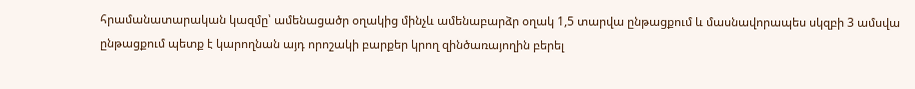հրամանատարական կազմը՝ ամենացածր օղակից մինչև ամենաբարձր օղակ 1,5 տարվա ընթացքում և մասնավորապես սկզբի 3 ամսվա ընթացքում պետք է կարողնան այդ որոշակի բարքեր կրող զինծառայողին բերել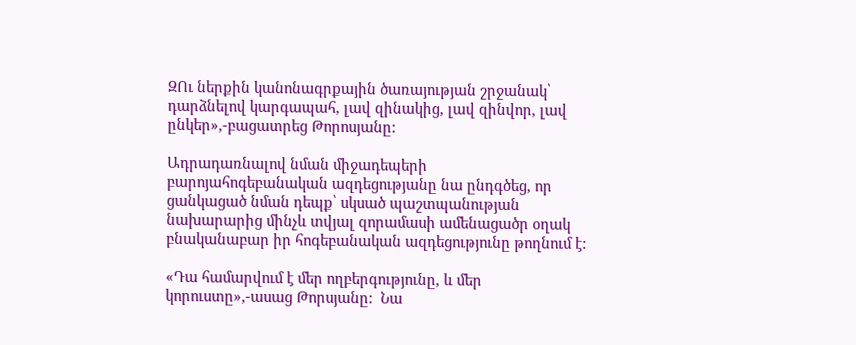ԶՈւ ներքին կանոնագրքային ծառայության շրջանակ՝ դարձնելով կարգապահ, լավ զինակից, լավ զինվոր, լավ ընկեր»,-բացատրեց Թորոսյանը:

Ադրադառնալով նման միջադեպերի բարոյահոգեբանական ազդեցությանը նա ընդգծեց, որ ցանկացած նման դեպք՝ սկսած պաշտպանության նախարարից մինչև տվյալ զորամասի ամենացածր օղակ բնականաբար իր հոգեբանական ազդեցությունը թողնում է:

«Դա համարվում է մեր ողբերգությունը, և մեր կորուստը»,-ասաց Թորսյանը:  Նա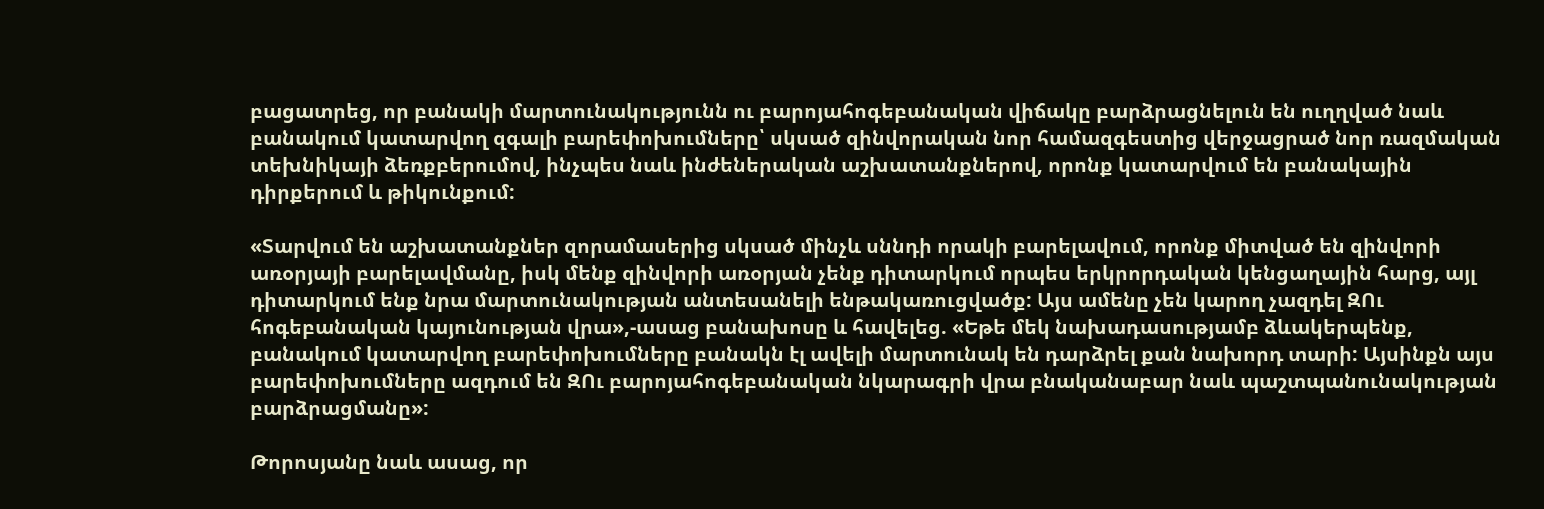բացատրեց, որ բանակի մարտունակությունն ու բարոյահոգեբանական վիճակը բարձրացնելուն են ուղղված նաև բանակում կատարվող զգալի բարեփոխումները՝ սկսած զինվորական նոր համազգեստից վերջացրած նոր ռազմական տեխնիկայի ձեռքբերումով, ինչպես նաև ինժեներական աշխատանքներով, որոնք կատարվում են բանակային դիրքերում և թիկունքում:

«Տարվում են աշխատանքներ զորամասերից սկսած մինչև սննդի որակի բարելավում, որոնք միտված են զինվորի առօրյայի բարելավմանը, իսկ մենք զինվորի առօրյան չենք դիտարկում որպես երկրորդական կենցաղային հարց, այլ դիտարկում ենք նրա մարտունակության անտեսանելի ենթակառուցվածք: Այս ամենը չեն կարող չազդել ԶՈւ հոգեբանական կայունության վրա»,-ասաց բանախոսը և հավելեց. «Եթե մեկ նախադասությամբ ձևակերպենք, բանակում կատարվող բարեփոխումները բանակն էլ ավելի մարտունակ են դարձրել քան նախորդ տարի: Այսինքն այս բարեփոխումները ազդում են ԶՈւ բարոյահոգեբանական նկարագրի վրա բնականաբար նաև պաշտպանունակության բարձրացմանը»:

Թորոսյանը նաև ասաց, որ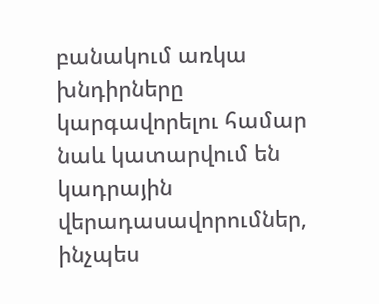բանակում առկա խնդիրները կարգավորելու համար նաև կատարվում են կադրային վերադասավորումներ, ինչպես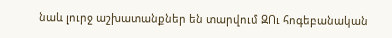նաև լուրջ աշխատանքներ են տարվում ԶՈւ հոգեբանական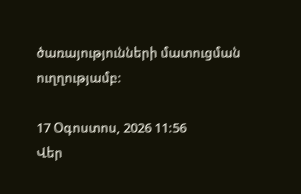ծառայությունների մատուցման ուղղությամբ:

17 Օգոստոս, 2026 11:56
Վեր